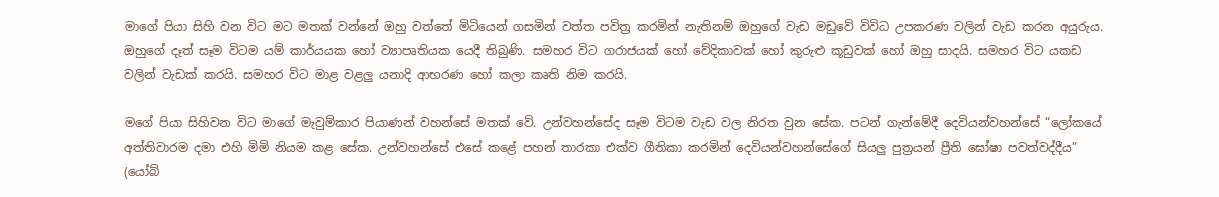මාගේ පියා සිහි වන විට මට මතක් වන්නේ ඔහු වත්තේ මිටියෙන් ගසමින් වත්ත පවිත්‍ර කරමින් නැතිනම් ඔහුගේ වැඩ මඩුවේ විවිධ උපකරණ වලින් වැඩ කරන අයුරුය. ඔහුගේ දෑත් සෑම විටම යම් කාර්යයක හෝ ව්‍යාපෘතියක යෙදී තිබුණි. සමහර විට ගරාජයක් හෝ වේදිකාවක් හෝ කුරුළු කූඩුවක් හෝ ඔහු සාදයි. සමහර විට යකඩ වලින් වැඩක් කරයි. සමහර විට මාළ වළලු යනාදි ආභරණ හෝ කලා කෘති නිම කරයි.

මගේ පියා සිහිවන විට මාගේ මැවුම්කාර පියාණන් වහන්සේ මතක් වේ. උන්වහන්සේද සෑම විටම වැඩ වල නිරත වුන සේක. පටන් ගැන්මේදී දෙවියන්වහන්සේ “ලෝකයේ අත්තිවාරම දමා එහි මිමි නියම කළ සේක. උන්වහන්සේ එසේ කළේ පහන් තාරකා එක්ව ගීතිකා කරමින් දෙවියන්වහන්සේගේ සියලු පුත්‍රයන් ප්‍රීති ඝෝෂා පවත්වද්දීය” (යෝබ්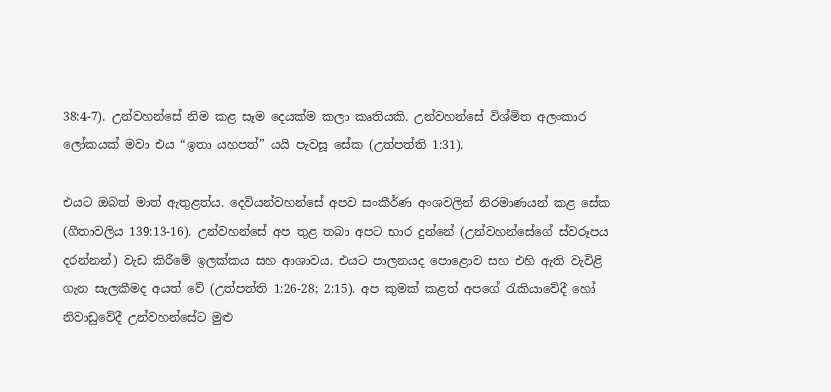38:4-7). උන්වහන්සේ නිම කළ සෑම දෙයක්ම කලා කෘතියකි. උන්වහන්සේ විශ්මිත අලංකාර ලෝකයක් මවා එය “ඉතා යහපත්” යයි පැවසූ සේක (උත්පත්ති 1:31).

එයට ඔබත් මාත් ඇතුළත්ය. දෙවියන්වහන්සේ අපව සංකීර්ණ අංශවලින් නිරමාණයන් කළ සේක (ගීතාවලිය 139:13-16). උන්වහන්සේ අප තුළ තබා අපට භාර දුන්නේ (උන්වහන්සේගේ ස්වරූපය දරන්නන්) වැඩ කිරීමේ ඉලක්කය සහ ආශාවය. එයට පාලනයද පොළොව සහ එහි ඇති වැවිළි ගැන සැලකීමද අයත් වේ (උත්පත්ති 1:26-28; 2:15). අප කුමක් කළත් අපගේ රැකියාවේදී හෝ නිවාඩුවේදී උන්වහන්සේට මුළු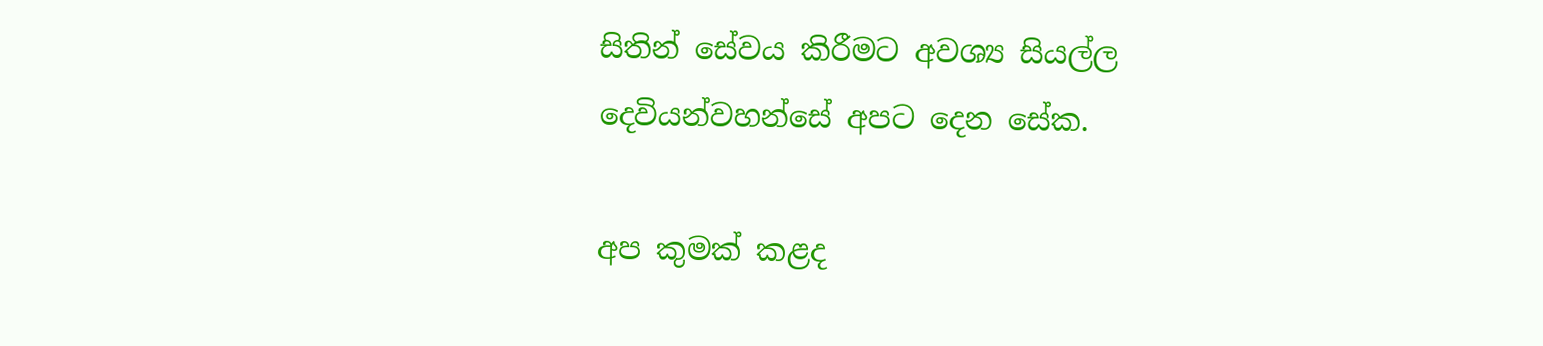සිතින් සේවය කිරීමට අවශ්‍ය සියල්ල දෙවියන්වහන්සේ අපට දෙන සේක.

අප කුමක් කළද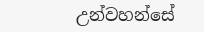උන්වහන්සේ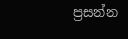ප්‍රසන්න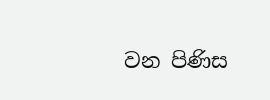වන පිණිස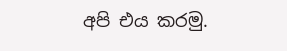අපි එය කරමු.